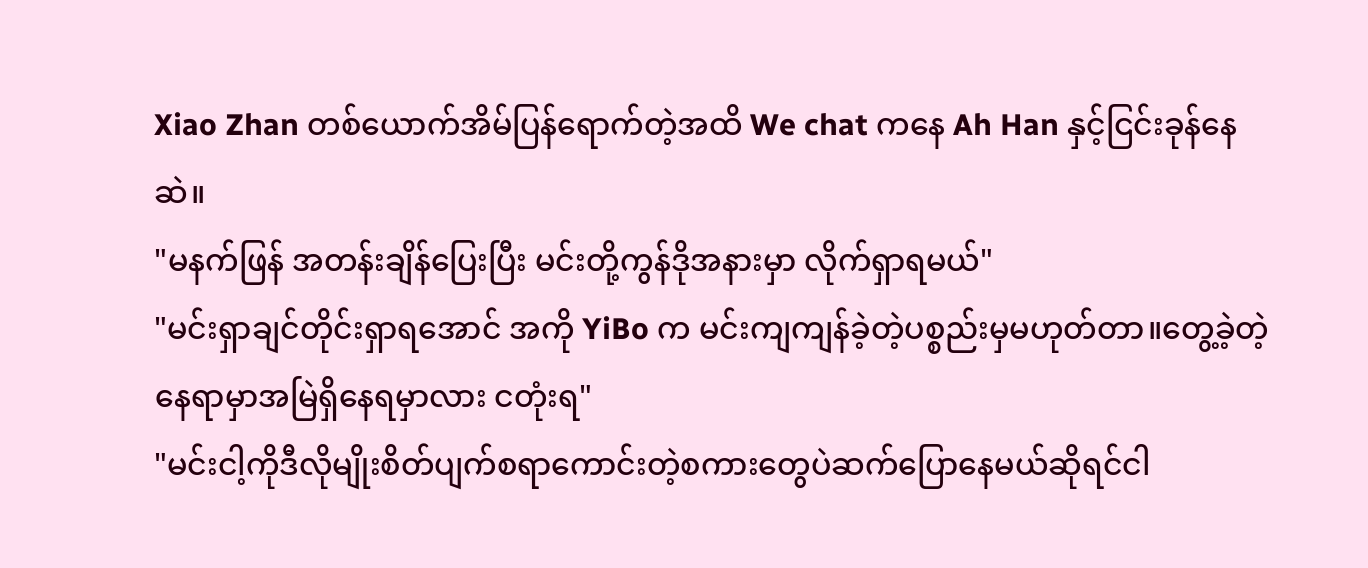Xiao Zhan တစ်ယောက်အိမ်ပြန်ရောက်တဲ့အထိ We chat ကနေ Ah Han နှင့်ငြင်းခုန်နေဆဲ။
"မနက်ဖြန် အတန်းချိန်ပြေးပြီး မင်းတို့ကွန်ဒိုအနားမှာ လိုက်ရှာရမယ်"
"မင်းရှာချင်တိုင်းရှာရအောင် အကို YiBo က မင်းကျကျန်ခဲ့တဲ့ပစ္စည်းမှမဟုတ်တာ။တွေ့ခဲ့တဲ့နေရာမှာအမြဲရှိနေရမှာလား ငတုံးရ"
"မင်းငါ့ကိုဒီလိုမျိုးစိတ်ပျက်စရာကောင်းတဲ့စကားတွေပဲဆက်ပြောနေမယ်ဆိုရင်ငါ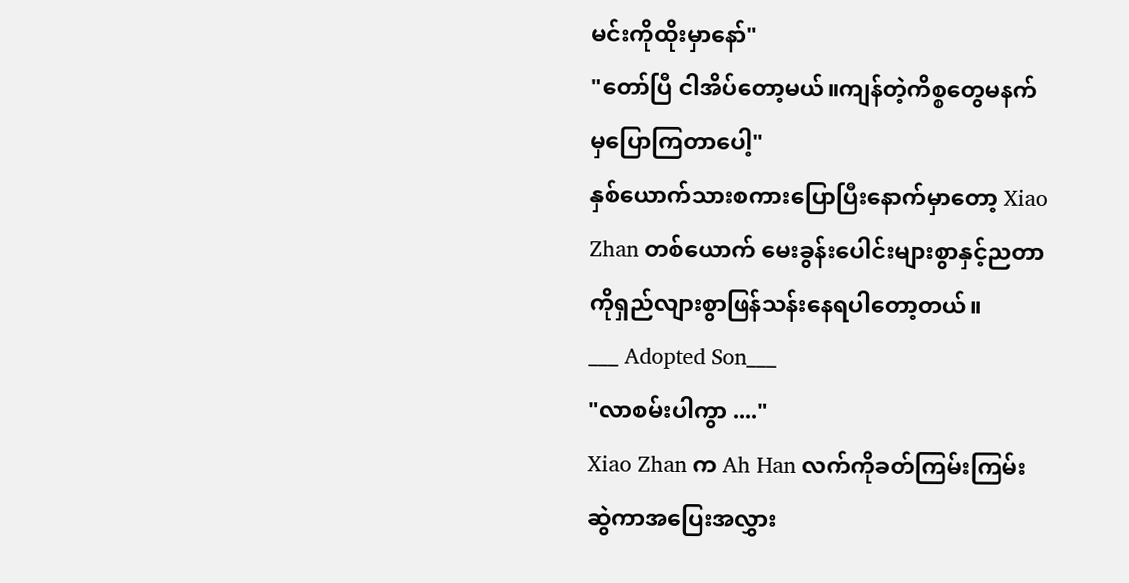မင်းကိုထိုးမှာနော်"
"တော်ပြီ ငါအိပ်တော့မယ်။ကျန်တဲ့ကိစ္စတွေမနက်မှပြောကြတာပေါ့"
နှစ်ယောက်သားစကားပြောပြီးနောက်မှာတော့ Xiao Zhan တစ်ယောက် မေးခွန်းပေါင်းများစွာနှင့်ညတာကိုရှည်လျားစွာဖြန်သန်းနေရပါတော့တယ်။
___ Adopted Son___
"လာစမ်းပါကွာ ...."
Xiao Zhan က Ah Han လက်ကိုခတ်ကြမ်းကြမ်းဆွဲကာအပြေးအလွှား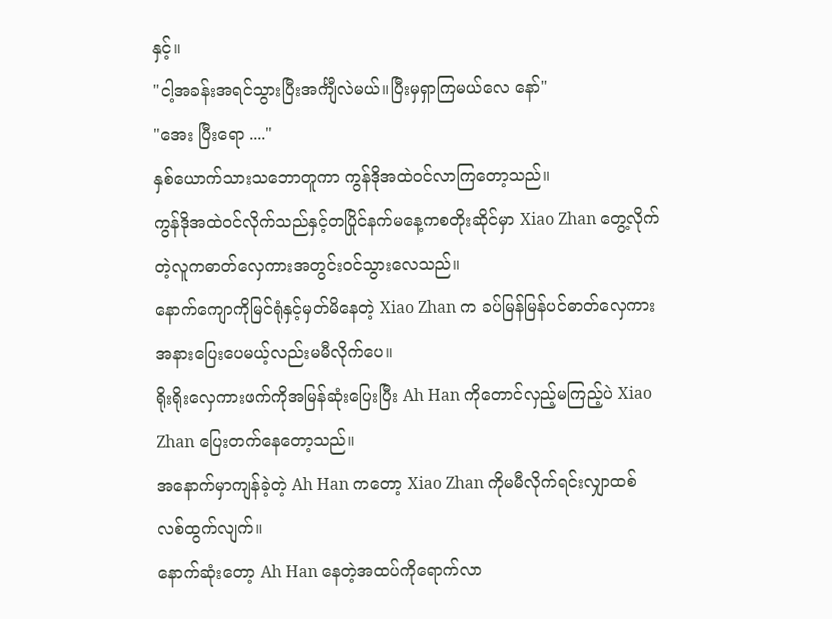နှင့်။
"ငါ့အခန်းအရင်သွားပြီးအင်္ကျီလဲမယ်။ပြီးမှရှာကြမယ်လေ နော်"
"အေး ပြီးရော ...."
နှစ်ယောက်သားသဘောတူကာ ကွန်ဒိုအထဲ၀င်လာကြတော့သည်။
ကွန်ဒိုအထဲ၀င်လိုက်သည်နှင့်တပြိုင်နက်မနေ့ကစတိုးဆိုင်မှာ Xiao Zhan တွေ့လိုက်တဲ့လူကဓာတ်လှေကားအတွင်း၀င်သွားလေသည်။
နောက်ကျောကိုမြင်ရုံနှင့်မှတ်မိနေတဲ့ Xiao Zhan က ခပ်မြန်မြန်ပင်ဓာတ်လှေကားအနားပြေးပေမယ့်လည်းမမီလိုက်ပေ။
ရိုးရိုးလှေကားဖက်ကိုအမြန်ဆုံးပြေးပြီး Ah Han ကိုတောင်လှည့်မကြည့်ပဲ Xiao Zhan ပြေးတက်နေတော့သည်။
အနောက်မှာကျန်ခဲ့တဲ့ Ah Han ကတော့ Xiao Zhan ကိုမမီလိုက်ရင်းလျှာထစ်လစ်ထွက်လျက်။
နောက်ဆုံးတော့ Ah Han နေတဲ့အထပ်ကိုရောက်လာ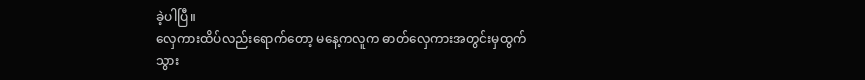ခဲ့ပါပြီ။
လှေကားထိပ်လည်းရောက်တော့ မနေ့ကလူက ဓာတ်လှေကားအတွင်းမှထွက်သွား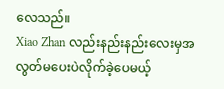လေသည်။
Xiao Zhan လည်းနည်းနည်းလေးမှအလွတ်မပေးပဲလိုက်ခဲ့ပေမယ့်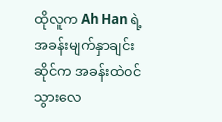ထိုလူက Ah Han ရဲ့အခန်းမျက်နှာချင်းဆိုင်က အခန်းထဲ၀င်သွားလေ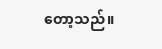တော့သည်။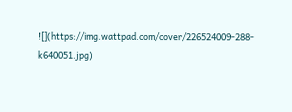![](https://img.wattpad.com/cover/226524009-288-k640051.jpg)